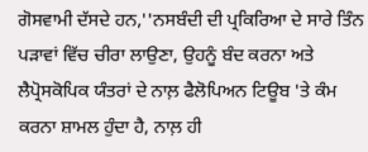ਗੋਸਵਾਮੀ ਦੱਸਦੇ ਹਨ,''ਨਸਬੰਦੀ ਦੀ ਪ੍ਰਕਿਰਿਆ ਦੇ ਸਾਰੇ ਤਿੰਨ ਪੜਾਵਾਂ ਵਿੱਚ ਚੀਰਾ ਲਾਉਣਾ, ਉਹਨੂੰ ਬੰਦ ਕਰਨਾ ਅਤੇ ਲੈਪ੍ਰੋਸਕੋਪਿਕ ਯੰਤਰਾਂ ਦੇ ਨਾਲ਼ ਫੈਲੋਪਿਅਨ ਟਿਊਬ 'ਤੇ ਕੰਮ ਕਰਨਾ ਸ਼ਾਮਲ ਹੁੰਦਾ ਹੈ, ਨਾਲ਼ ਹੀ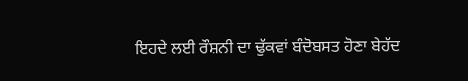ਇਹਦੇ ਲਈ ਰੌਸ਼ਨੀ ਦਾ ਢੁੱਕਵਾਂ ਬੰਦੋਬਸਤ ਹੋਣਾ ਬੇਹੱਦ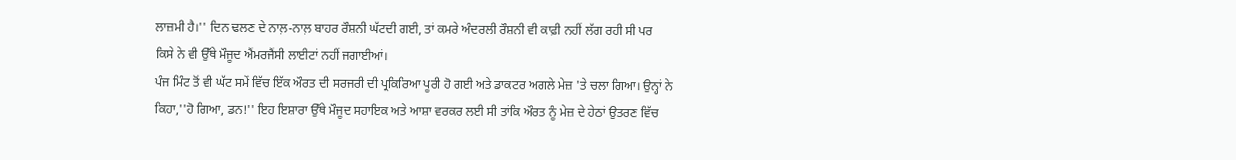ਲਾਜ਼ਮੀ ਹੈ।'' ਦਿਨ ਢਲਣ ਦੇ ਨਾਲ਼-ਨਾਲ਼ ਬਾਹਰ ਰੌਸ਼ਨੀ ਘੱਟਦੀ ਗਈ, ਤਾਂ ਕਮਰੇ ਅੰਦਰਲੀ ਰੌਸ਼ਨੀ ਵੀ ਕਾਫ਼ੀ ਨਹੀਂ ਲੱਗ ਰਹੀ ਸੀ ਪਰ ਕਿਸੇ ਨੇ ਵੀ ਉੱਥੇ ਮੌਜੂਦ ਐਂਮਰਜੈਂਸੀ ਲਾਈਟਾਂ ਨਹੀਂ ਜਗਾਈਆਂ।
ਪੰਜ ਮਿੰਟ ਤੋਂ ਵੀ ਘੱਟ ਸਮੇਂ ਵਿੱਚ ਇੱਕ ਔਰਤ ਦੀ ਸਰਜਰੀ ਦੀ ਪ੍ਰਕਿਰਿਆ ਪੂਰੀ ਹੋ ਗਈ ਅਤੇ ਡਾਕਟਰ ਅਗਲੇ ਮੇਜ਼ 'ਤੇ ਚਲਾ ਗਿਆ। ਉਨ੍ਹਾਂ ਨੇ ਕਿਹਾ,''ਹੋ ਗਿਆ, ਡਨ!'' ਇਹ ਇਸ਼ਾਰਾ ਉੱਥੇ ਮੌਜੂਦ ਸਹਾਇਕ ਅਤੇ ਆਸ਼ਾ ਵਰਕਰ ਲਈ ਸੀ ਤਾਂਕਿ ਔਰਤ ਨੂੰ ਮੇਜ਼ ਦੇ ਹੇਠਾਂ ਉਤਰਣ ਵਿੱਚ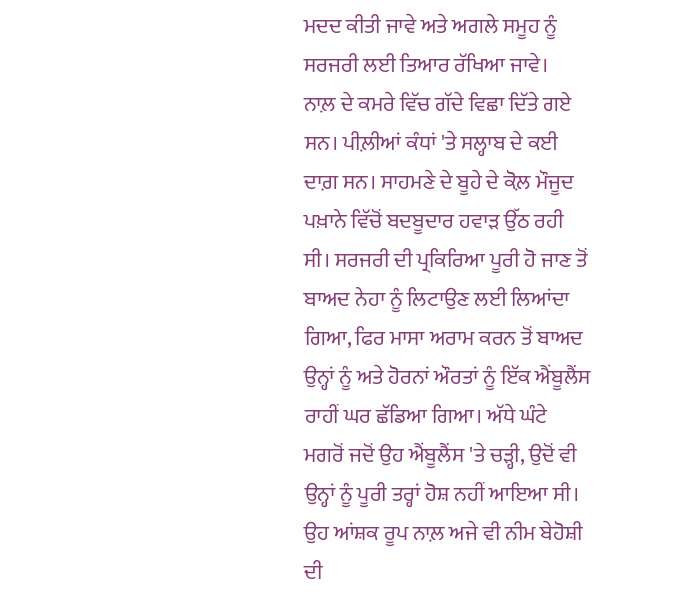ਮਦਦ ਕੀਤੀ ਜਾਵੇ ਅਤੇ ਅਗਲੇ ਸਮੂਹ ਨੂੰ ਸਰਜਰੀ ਲਈ ਤਿਆਰ ਰੱਖਿਆ ਜਾਵੇ।
ਨਾਲ਼ ਦੇ ਕਮਰੇ ਵਿੱਚ ਗੱਦੇ ਵਿਛਾ ਦਿੱਤੇ ਗਏ ਸਨ। ਪੀਲ਼ੀਆਂ ਕੰਧਾਂ 'ਤੇ ਸਲ੍ਹਾਬ ਦੇ ਕਈ ਦਾਗ਼ ਸਨ। ਸਾਹਮਣੇ ਦੇ ਬੂਹੇ ਦੇ ਕੋਲ਼ ਮੌਜੂਦ ਪਖ਼ਾਨੇ ਵਿੱਚੋਂ ਬਦਬੂਦਾਰ ਹਵਾੜ ਉੱਠ ਰਹੀ ਸੀ। ਸਰਜਰੀ ਦੀ ਪ੍ਰਕਿਰਿਆ ਪੂਰੀ ਹੋ ਜਾਣ ਤੋਂ ਬਾਅਦ ਨੇਹਾ ਨੂੰ ਲਿਟਾਉਣ ਲਈ ਲਿਆਂਦਾ ਗਿਆ, ਫਿਰ ਮਾਸਾ ਅਰਾਮ ਕਰਨ ਤੋਂ ਬਾਅਦ ਉਨ੍ਹਾਂ ਨੂੰ ਅਤੇ ਹੋਰਨਾਂ ਔਰਤਾਂ ਨੂੰ ਇੱਕ ਐਂਬੂਲੈਂਸ ਰਾਹੀਂ ਘਰ ਛੱਡਿਆ ਗਿਆ। ਅੱਧੇ ਘੰਟੇ ਮਗਰੋਂ ਜਦੋਂ ਉਹ ਐਂਬੂਲੈਂਸ 'ਤੇ ਚੜ੍ਹੀ, ਉਦੋਂ ਵੀ ਉਨ੍ਹਾਂ ਨੂੰ ਪੂਰੀ ਤਰ੍ਹਾਂ ਹੋਸ਼ ਨਹੀਂ ਆਇਆ ਸੀ। ਉਹ ਆਂਸ਼ਕ ਰੂਪ ਨਾਲ਼ ਅਜੇ ਵੀ ਨੀਮ ਬੇਹੋਸ਼ੀ ਦੀ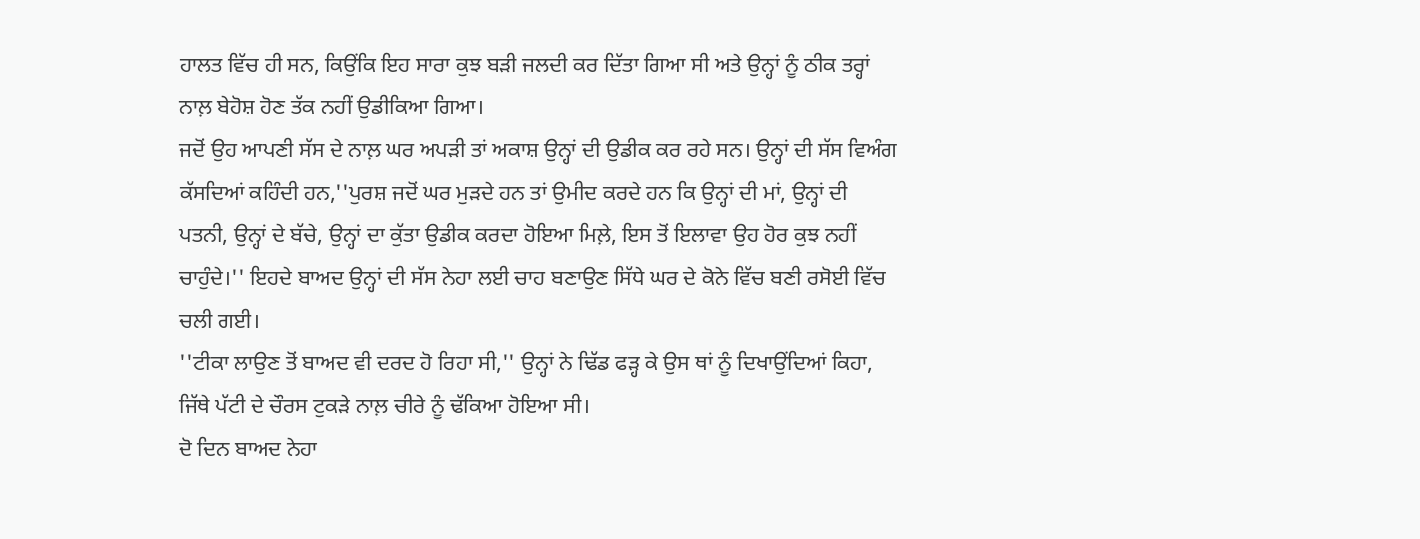ਹਾਲਤ ਵਿੱਚ ਹੀ ਸਨ, ਕਿਉਂਕਿ ਇਹ ਸਾਰਾ ਕੁਝ ਬੜੀ ਜਲਦੀ ਕਰ ਦਿੱਤਾ ਗਿਆ ਸੀ ਅਤੇ ਉਨ੍ਹਾਂ ਨੂੰ ਠੀਕ ਤਰ੍ਹਾਂ ਨਾਲ਼ ਬੇਹੋਸ਼ ਹੋਣ ਤੱਕ ਨਹੀਂ ਉਡੀਕਿਆ ਗਿਆ।
ਜਦੋਂ ਉਹ ਆਪਣੀ ਸੱਸ ਦੇ ਨਾਲ਼ ਘਰ ਅਪੜੀ ਤਾਂ ਅਕਾਸ਼ ਉਨ੍ਹਾਂ ਦੀ ਉਡੀਕ ਕਰ ਰਹੇ ਸਨ। ਉਨ੍ਹਾਂ ਦੀ ਸੱਸ ਵਿਅੰਗ ਕੱਸਦਿਆਂ ਕਹਿੰਦੀ ਹਨ,''ਪੁਰਸ਼ ਜਦੋਂ ਘਰ ਮੁੜਦੇ ਹਨ ਤਾਂ ਉਮੀਦ ਕਰਦੇ ਹਨ ਕਿ ਉਨ੍ਹਾਂ ਦੀ ਮਾਂ, ਉਨ੍ਹਾਂ ਦੀ ਪਤਨੀ, ਉਨ੍ਹਾਂ ਦੇ ਬੱਚੇ, ਉਨ੍ਹਾਂ ਦਾ ਕੁੱਤਾ ਉਡੀਕ ਕਰਦਾ ਹੋਇਆ ਮਿਲ਼ੇ, ਇਸ ਤੋਂ ਇਲਾਵਾ ਉਹ ਹੋਰ ਕੁਝ ਨਹੀਂ ਚਾਹੁੰਦੇ।'' ਇਹਦੇ ਬਾਅਦ ਉਨ੍ਹਾਂ ਦੀ ਸੱਸ ਨੇਹਾ ਲਈ ਚਾਹ ਬਣਾਉਣ ਸਿੱਧੇ ਘਰ ਦੇ ਕੋਨੇ ਵਿੱਚ ਬਣੀ ਰਸੋਈ ਵਿੱਚ ਚਲੀ ਗਈ।
''ਟੀਕਾ ਲਾਉਣ ਤੋਂ ਬਾਅਦ ਵੀ ਦਰਦ ਹੋ ਰਿਹਾ ਸੀ,'' ਉਨ੍ਹਾਂ ਨੇ ਢਿੱਡ ਫੜ੍ਹ ਕੇ ਉਸ ਥਾਂ ਨੂੰ ਦਿਖਾਉਂਦਿਆਂ ਕਿਹਾ, ਜਿੱਥੇ ਪੱਟੀ ਦੇ ਚੌਰਸ ਟੁਕੜੇ ਨਾਲ਼ ਚੀਰੇ ਨੂੰ ਢੱਕਿਆ ਹੋਇਆ ਸੀ।
ਦੋ ਦਿਨ ਬਾਅਦ ਨੇਹਾ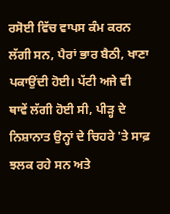ਰਸੋਈ ਵਿੱਚ ਵਾਪਸ ਕੰਮ ਕਰਨ ਲੱਗੀ ਸਨ, ਪੈਰਾਂ ਭਾਰ ਬੈਠੀ, ਖਾਣਾ ਪਕਾਉਂਦੀ ਹੋਈ। ਪੱਟੀ ਅਜੇ ਵੀ ਥਾਵੇਂ ਲੱਗੀ ਹੋਈ ਸੀ, ਪੀੜ੍ਹ ਦੇ ਨਿਸ਼ਾਨਾਤ ਉਨ੍ਹਾਂ ਦੇ ਚਿਹਰੇ 'ਤੇ ਸਾਫ਼ ਝਲਕ ਰਹੇ ਸਨ ਅਤੇ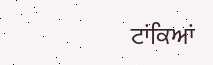ਟਾਂਕਿਆਂ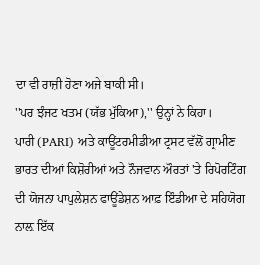ਦਾ ਵੀ ਰਾਜ਼ੀ ਹੋਣਾ ਅਜੇ ਬਾਕੀ ਸੀ।
''ਪਰ ਝੰਜਟ ਖਤਮ (ਯੱਭ ਮੁੱਕਿਆ),'' ਉਨ੍ਹਾਂ ਨੇ ਕਿਹਾ।
ਪਾਰੀ (PARI) ਅਤੇ ਕਾਊਂਟਰਮੀਡੀਆ ਟ੍ਰਸਟ ਵੱਲੋਂ ਗ੍ਰਾਮੀਣ ਭਾਰਤ ਦੀਆਂ ਕਿਸ਼ੋਰੀਆਂ ਅਤੇ ਨੌਜਵਾਨ ਔਰਤਾਂ 'ਤੇ ਰਿਪੋਰਟਿੰਗ ਦੀ ਯੋਜਨਾ ਪਾਪੁਲੇਸ਼ਨ ਫਾਊਂਡੇਸ਼ਨ ਆਫ਼ ਇੰਡੀਆ ਦੇ ਸਹਿਯੋਗ ਨਾਲ਼ ਇੱਕ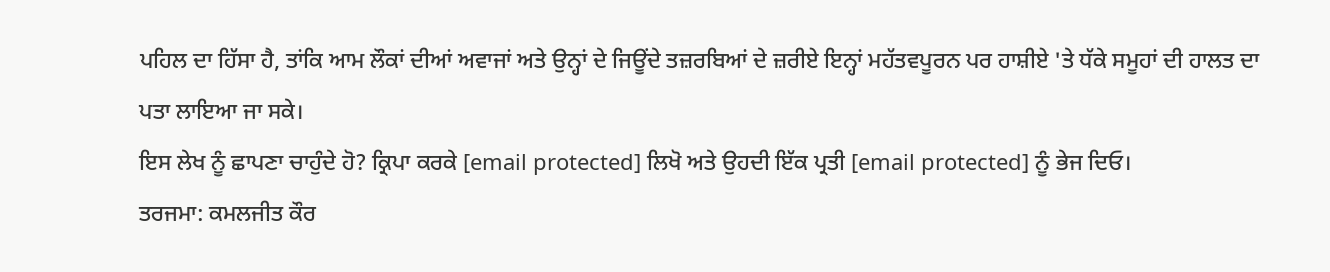ਪਹਿਲ ਦਾ ਹਿੱਸਾ ਹੈ, ਤਾਂਕਿ ਆਮ ਲੌਕਾਂ ਦੀਆਂ ਅਵਾਜਾਂ ਅਤੇ ਉਨ੍ਹਾਂ ਦੇ ਜਿਊਂਦੇ ਤਜ਼ਰਬਿਆਂ ਦੇ ਜ਼ਰੀਏ ਇਨ੍ਹਾਂ ਮਹੱਤਵਪੂਰਨ ਪਰ ਹਾਸ਼ੀਏ 'ਤੇ ਧੱਕੇ ਸਮੂਹਾਂ ਦੀ ਹਾਲਤ ਦਾ ਪਤਾ ਲਾਇਆ ਜਾ ਸਕੇ।
ਇਸ ਲੇਖ ਨੂੰ ਛਾਪਣਾ ਚਾਹੁੰਦੇ ਹੋ? ਕ੍ਰਿਪਾ ਕਰਕੇ [email protected] ਲਿਖੋ ਅਤੇ ਉਹਦੀ ਇੱਕ ਪ੍ਰਤੀ [email protected] ਨੂੰ ਭੇਜ ਦਿਓ।
ਤਰਜਮਾ: ਕਮਲਜੀਤ ਕੌਰ